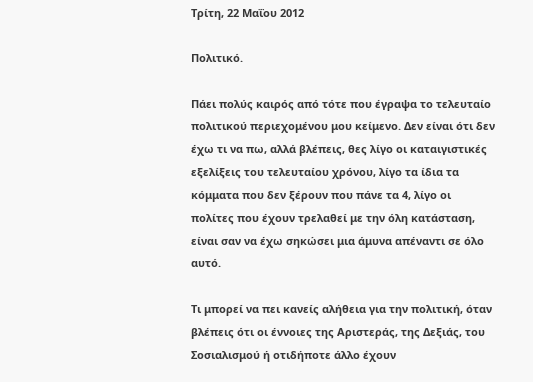Τρίτη, 22 Μαΐου 2012

Πολιτικό.

Πάει πολύς καιρός από τότε που έγραψα το τελευταίο πολιτικού περιεχομένου μου κείμενο. Δεν είναι ότι δεν έχω τι να πω, αλλά βλέπεις, θες λίγο οι καταιγιστικές εξελίξεις του τελευταίου χρόνου, λίγο τα ίδια τα κόμματα που δεν ξέρουν που πάνε τα 4, λίγο οι πολίτες που έχουν τρελαθεί με την όλη κατάσταση, είναι σαν να έχω σηκώσει μια άμυνα απέναντι σε όλο αυτό.

Τι μπορεί να πει κανείς αλήθεια για την πολιτική, όταν βλέπεις ότι οι έννοιες της Αριστεράς, της Δεξιάς, του Σοσιαλισμού ή οτιδήποτε άλλο έχουν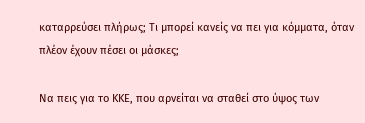καταρρεύσει πλήρως; Τι μπορεί κανείς να πει για κόμματα, όταν πλέον έχουν πέσει οι μάσκες;

Να πεις για το ΚΚΕ, που αρνείται να σταθεί στο ύψος των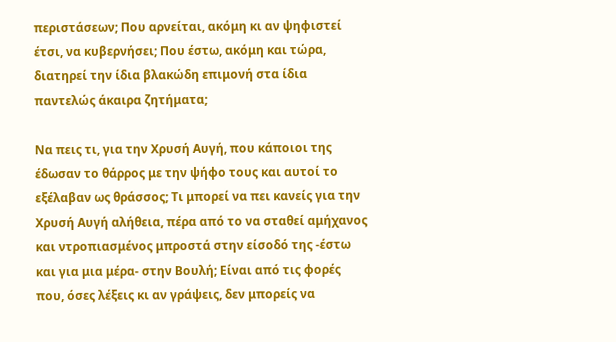περιστάσεων; Που αρνείται, ακόμη κι αν ψηφιστεί έτσι, να κυβερνήσει; Που έστω, ακόμη και τώρα, διατηρεί την ίδια βλακώδη επιμονή στα ίδια παντελώς άκαιρα ζητήματα;

Να πεις τι, για την Χρυσή Αυγή, που κάποιοι της έδωσαν το θάρρος με την ψήφο τους και αυτοί το εξέλαβαν ως θράσσος; Τι μπορεί να πει κανείς για την Χρυσή Αυγή αλήθεια, πέρα από το να σταθεί αμήχανος και ντροπιασμένος μπροστά στην είσοδό της -έστω και για μια μέρα- στην Βουλή; Είναι από τις φορές που, όσες λέξεις κι αν γράψεις, δεν μπορείς να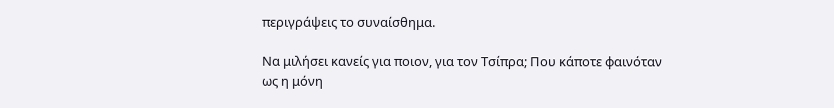περιγράψεις το συναίσθημα.

Να μιλήσει κανείς για ποιον, για τον Τσίπρα; Που κάποτε φαινόταν ως η μόνη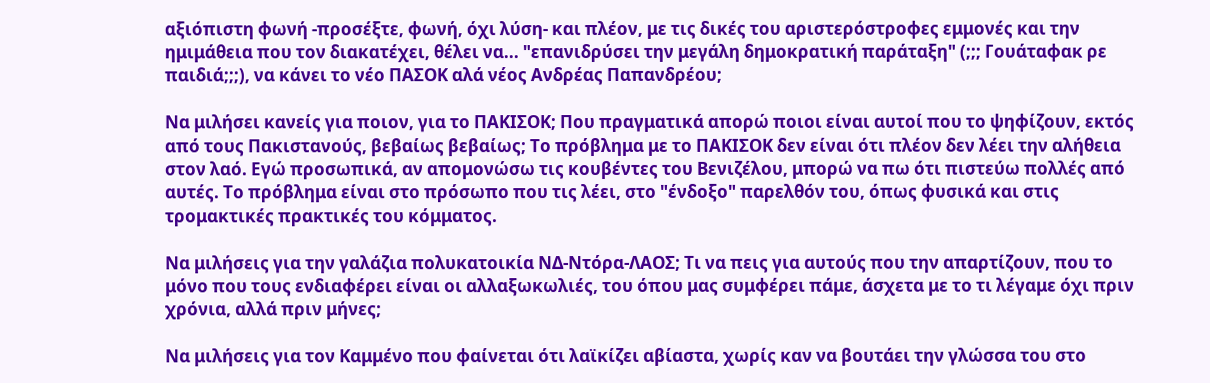αξιόπιστη φωνή -προσέξτε, φωνή, όχι λύση- και πλέον, με τις δικές του αριστερόστροφες εμμονές και την ημιμάθεια που τον διακατέχει, θέλει να... "επανιδρύσει την μεγάλη δημοκρατική παράταξη" (;;; Γουάταφακ ρε παιδιά;;;), να κάνει το νέο ΠΑΣΟΚ αλά νέος Ανδρέας Παπανδρέου;

Να μιλήσει κανείς για ποιον, για το ΠΑΚΙΣΟΚ; Που πραγματικά απορώ ποιοι είναι αυτοί που το ψηφίζουν, εκτός από τους Πακιστανούς, βεβαίως βεβαίως; Το πρόβλημα με το ΠΑΚΙΣΟΚ δεν είναι ότι πλέον δεν λέει την αλήθεια στον λαό. Εγώ προσωπικά, αν απομονώσω τις κουβέντες του Βενιζέλου, μπορώ να πω ότι πιστεύω πολλές από αυτές. Το πρόβλημα είναι στο πρόσωπο που τις λέει, στο "ένδοξο" παρελθόν του, όπως φυσικά και στις τρομακτικές πρακτικές του κόμματος.

Να μιλήσεις για την γαλάζια πολυκατοικία ΝΔ-Ντόρα-ΛΑΟΣ; Τι να πεις για αυτούς που την απαρτίζουν, που το μόνο που τους ενδιαφέρει είναι οι αλλαξωκωλιές, του όπου μας συμφέρει πάμε, άσχετα με το τι λέγαμε όχι πριν χρόνια, αλλά πριν μήνες;

Να μιλήσεις για τον Καμμένο που φαίνεται ότι λαϊκίζει αβίαστα, χωρίς καν να βουτάει την γλώσσα του στο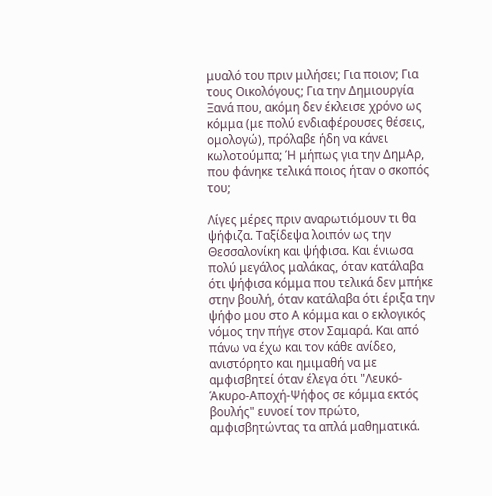μυαλό του πριν μιλήσει; Για ποιον; Για τους Οικολόγους; Για την Δημιουργία Ξανά που, ακόμη δεν έκλεισε χρόνο ως κόμμα (με πολύ ενδιαφέρουσες θέσεις, ομολογώ), πρόλαβε ήδη να κάνει κωλοτούμπα; Ή μήπως για την ΔημΑρ, που φάνηκε τελικά ποιος ήταν ο σκοπός του;

Λίγες μέρες πριν αναρωτιόμουν τι θα ψήφιζα. Ταξίδεψα λοιπόν ως την Θεσσαλονίκη και ψήφισα. Και ένιωσα πολύ μεγάλος μαλάκας, όταν κατάλαβα ότι ψήφισα κόμμα που τελικά δεν μπήκε στην βουλή, όταν κατάλαβα ότι έριξα την ψήφο μου στο Α κόμμα και ο εκλογικός νόμος την πήγε στον Σαμαρά. Και από πάνω να έχω και τον κάθε ανίδεο, ανιστόρητο και ημιμαθή να με αμφισβητεί όταν έλεγα ότι "Λευκό-Άκυρο-Αποχή-Ψήφος σε κόμμα εκτός βουλής" ευνοεί τον πρώτο, αμφισβητώντας τα απλά μαθηματικά.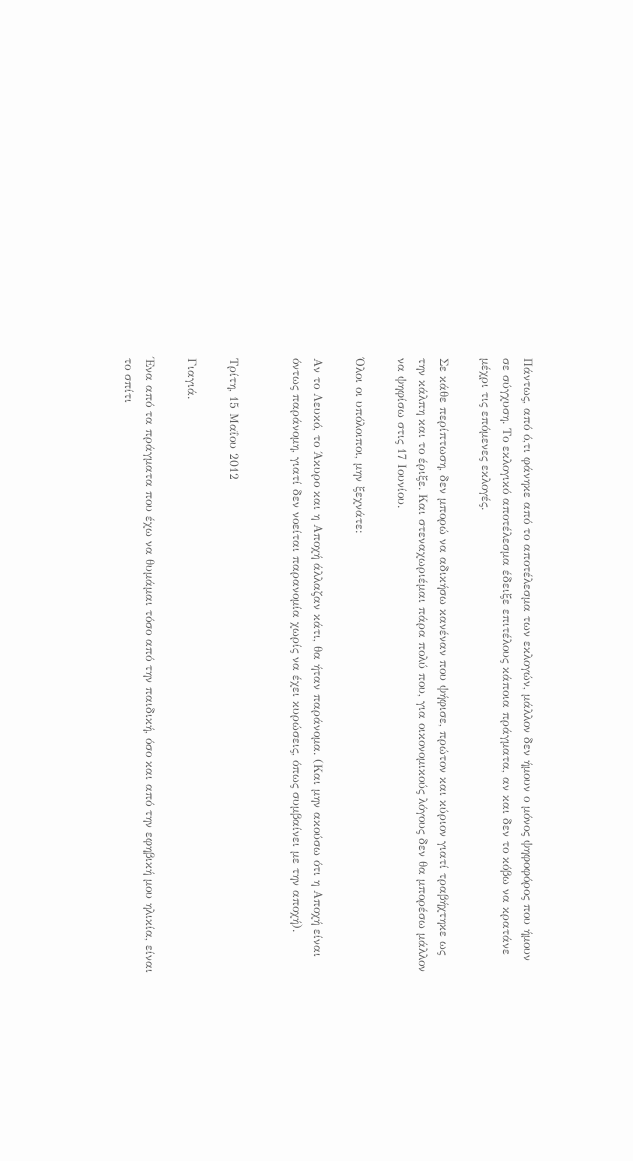Πάντως, από ό,τι φάνηκε από το αποτέλεσμα των εκλογών, μάλλον δεν ήμουν ο μόνος ψηφοφόρος που ήμουν σε σύγχυση. Το εκλογικό αποτέλεσμα έδειξε επιτέλους κάποια πράγματα, αν και δεν το κόβω να κρατάνε μέχρι τις επόμενες εκλογές.

Σε κάθε περίπτωση, δεν μπορώ να αδικήσω κανέναν που ψήφισε, πρώτον και κύριον γιατί τραβήχτηκε ως την κάλπη και το έριξε. Και στεναχωριέμαι πάρα πολύ που, για οικονομικούς λόγους δεν θα μπορέσω μάλλον να ψηφίσω στις 17 Ιουνίου.

Όλοι οι υπόλοιποι, μην ξεχνάτε:

Αν το Λευκό, το Άκυρο και η Αποχή άλλαζαν κάτι, θα ήταν παράνομα. (Και μην ακούσω ότι η Αποχή είναι όντως παράνομη, γιατί δεν νοείται παρανομία χωρίς να έχει κυρώσεις, όπως συμβαίνει με την αποχή).


Τρίτη, 15 Μαΐου 2012

Γιαγιά.

Ένα από τα πράγματα που έχω να θυμάμαι τόσο από την παιδική, όσο και από την εφηβική μου ηλικία, είναι το σπίτι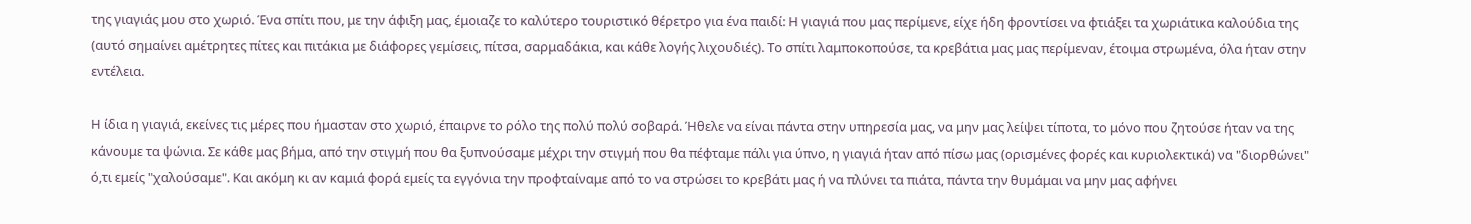της γιαγιάς μου στο χωριό. Ένα σπίτι που, με την άφιξη μας, έμοιαζε το καλύτερο τουριστικό θέρετρο για ένα παιδί: Η γιαγιά που μας περίμενε, είχε ήδη φροντίσει να φτιάξει τα χωριάτικα καλούδια της (αυτό σημαίνει αμέτρητες πίτες και πιτάκια με διάφορες γεμίσεις, πίτσα, σαρμαδάκια, και κάθε λογής λιχουδιές). Το σπίτι λαμποκοπούσε, τα κρεβάτια μας μας περίμεναν, έτοιμα στρωμένα, όλα ήταν στην εντέλεια.

Η ίδια η γιαγιά, εκείνες τις μέρες που ήμασταν στο χωριό, έπαιρνε το ρόλο της πολύ πολύ σοβαρά. Ήθελε να είναι πάντα στην υπηρεσία μας, να μην μας λείψει τίποτα, το μόνο που ζητούσε ήταν να της κάνουμε τα ψώνια. Σε κάθε μας βήμα, από την στιγμή που θα ξυπνούσαμε μέχρι την στιγμή που θα πέφταμε πάλι για ύπνο, η γιαγιά ήταν από πίσω μας (ορισμένες φορές και κυριολεκτικά) να "διορθώνει" ό,τι εμείς "χαλούσαμε". Και ακόμη κι αν καμιά φορά εμείς τα εγγόνια την προφταίναμε από το να στρώσει το κρεβάτι μας ή να πλύνει τα πιάτα, πάντα την θυμάμαι να μην μας αφήνει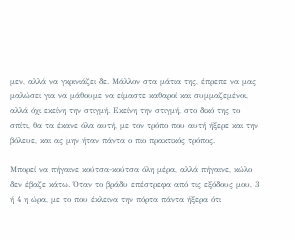μεν, αλλά να γκρινιάζει δε. Μάλλον στα μάτια της, έπρεπε να μας μαλώσει για να μάθουμε να είμαστε καθαροί και συμμαζεμένοι, αλλά όχι εκείνη την στιγμή. Εκείνη την στιγμή, στο δικό της το σπίτι, θα τα έκανε όλα αυτή, με τον τρόπο που αυτή ήξερε και την βόλευε, και ας μην ήταν πάντα ο πιο πρακτικός τρόπος.

Μπορεί να πήγαινε κούτσα-κούτσα όλη μέρα, αλλά πήγαινε, κώλο δεν έβαζε κάτω. Όταν το βράδυ επέστρεφα από τις εξόδους μου, 3 ή 4 η ώρα, με το που έκλεινα την πόρτα πάντα ήξερα ότι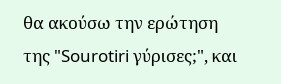θα ακούσω την ερώτηση της "Sourotiri γύρισες;", και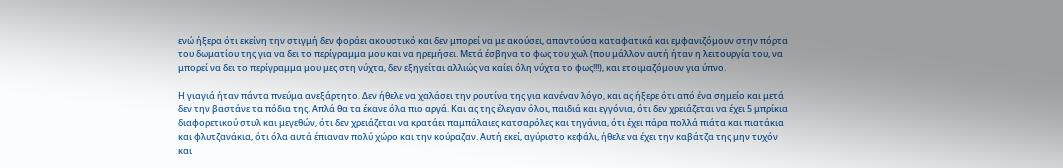ενώ ήξερα ότι εκείνη την στιγμή δεν φοράει ακουστικό και δεν μπορεί να με ακούσει, απαντούσα καταφατικά και εμφανιζόμουν στην πόρτα του δωματίου της για να δει το περίγραμμα μου και να ηρεμήσει. Μετά έσβηνα το φως του χωλ (που μάλλον αυτή ήταν η λειτουργία του, να μπορεί να δει το περίγραμμα μου μες στη νύχτα, δεν εξηγείται αλλιώς να καίει όλη νύχτα το φως!!!), και ετοιμαζόμουν για ύπνο.

Η γιαγιά ήταν πάντα πνεύμα ανεξάρτητο. Δεν ήθελε να χαλάσει την ρουτίνα της για κανέναν λόγο, και ας ήξερε ότι από ένα σημείο και μετά δεν την βαστάνε τα πόδια της. Απλά θα τα έκανε όλα πιο αργά. Και ας της έλεγαν όλοι, παιδιά και εγγόνια, ότι δεν χρειάζεται να έχει 5 μπρίκια διαφορετικού στυλ και μεγεθών, ότι δεν χρειάζεται να κρατάει παμπάλαιες κατσαρόλες και τηγάνια, ότι έχει πάρα πολλά πιάτα και πιατάκια και φλυτζανάκια, ότι όλα αυτά έπιαναν πολύ χώρο και την κούραζαν. Αυτή εκεί, αγύριστο κεφάλι, ήθελε να έχει την καβάτζα της μην τυχόν και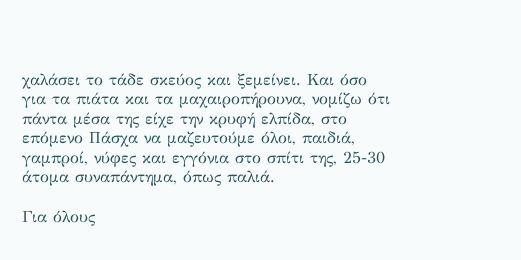χαλάσει το τάδε σκεύος και ξεμείνει. Και όσο για τα πιάτα και τα μαχαιροπήρουνα, νομίζω ότι πάντα μέσα της είχε την κρυφή ελπίδα, στο επόμενο Πάσχα να μαζευτούμε όλοι, παιδιά, γαμπροί, νύφες και εγγόνια στο σπίτι της, 25-30 άτομα συναπάντημα, όπως παλιά.

Για όλους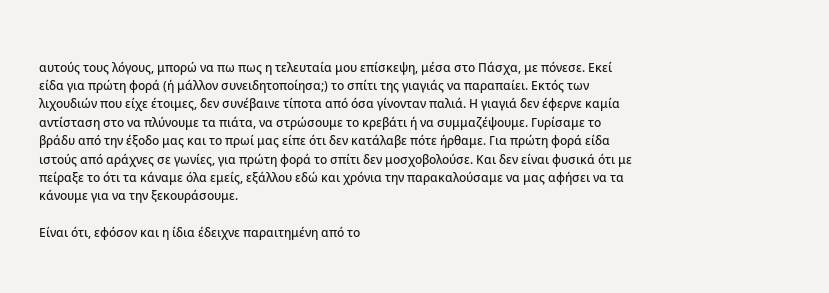αυτούς τους λόγους, μπορώ να πω πως η τελευταία μου επίσκεψη, μέσα στο Πάσχα, με πόνεσε. Εκεί είδα για πρώτη φορά (ή μάλλον συνειδητοποίησα;) το σπίτι της γιαγιάς να παραπαίει. Εκτός των λιχουδιών που είχε έτοιμες, δεν συνέβαινε τίποτα από όσα γίνονταν παλιά. Η γιαγιά δεν έφερνε καμία αντίσταση στο να πλύνουμε τα πιάτα, να στρώσουμε το κρεβάτι ή να συμμαζέψουμε. Γυρίσαμε το βράδυ από την έξοδο μας και το πρωί μας είπε ότι δεν κατάλαβε πότε ήρθαμε. Για πρώτη φορά είδα ιστούς από αράχνες σε γωνίες, για πρώτη φορά το σπίτι δεν μοσχοβολούσε. Και δεν είναι φυσικά ότι με πείραξε το ότι τα κάναμε όλα εμείς, εξάλλου εδώ και χρόνια την παρακαλούσαμε να μας αφήσει να τα κάνουμε για να την ξεκουράσουμε.

Είναι ότι, εφόσον και η ίδια έδειχνε παραιτημένη από το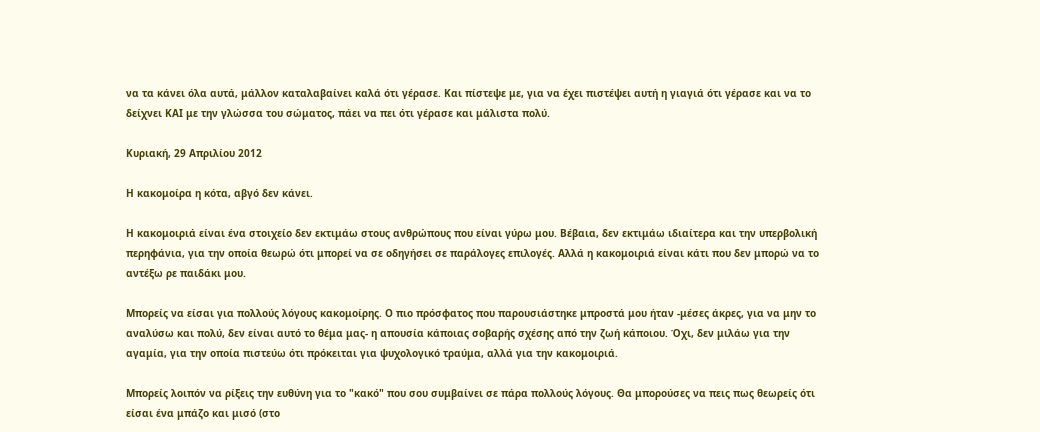να τα κάνει όλα αυτά, μάλλον καταλαβαίνει καλά ότι γέρασε. Και πίστεψε με, για να έχει πιστέψει αυτή η γιαγιά ότι γέρασε και να το δείχνει ΚΑΙ με την γλώσσα του σώματος, πάει να πει ότι γέρασε και μάλιστα πολύ.

Κυριακή, 29 Απριλίου 2012

Η κακομοίρα η κότα, αβγό δεν κάνει.

Η κακομοιριά είναι ένα στοιχείο δεν εκτιμάω στους ανθρώπους που είναι γύρω μου. Βέβαια, δεν εκτιμάω ιδιαίτερα και την υπερβολική περηφάνια, για την οποία θεωρώ ότι μπορεί να σε οδηγήσει σε παράλογες επιλογές. Αλλά η κακομοιριά είναι κάτι που δεν μπορώ να το αντέξω ρε παιδάκι μου.

Μπορείς να είσαι για πολλούς λόγους κακομοίρης. Ο πιο πρόσφατος που παρουσιάστηκε μπροστά μου ήταν -μέσες άκρες, για να μην το αναλύσω και πολύ, δεν είναι αυτό το θέμα μας- η απουσία κάποιας σοβαρής σχέσης από την ζωή κάποιου. Όχι, δεν μιλάω για την αγαμία, για την οποία πιστεύω ότι πρόκειται για ψυχολογικό τραύμα, αλλά για την κακομοιριά.

Μπορείς λοιπόν να ρίξεις την ευθύνη για το "κακό" που σου συμβαίνει σε πάρα πολλούς λόγους. Θα μπορούσες να πεις πως θεωρείς ότι είσαι ένα μπάζο και μισό (στο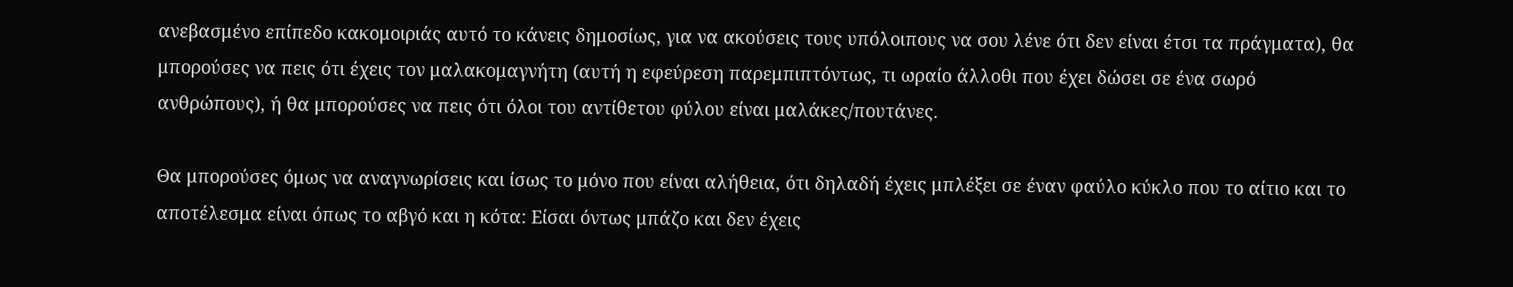ανεβασμένο επίπεδο κακομοιριάς αυτό το κάνεις δημοσίως, για να ακούσεις τους υπόλοιπους να σου λένε ότι δεν είναι έτσι τα πράγματα), θα μπορούσες να πεις ότι έχεις τον μαλακομαγνήτη (αυτή η εφεύρεση παρεμπιπτόντως, τι ωραίο άλλοθι που έχει δώσει σε ένα σωρό ανθρώπους), ή θα μπορούσες να πεις ότι όλοι του αντίθετου φύλου είναι μαλάκες/πουτάνες.

Θα μπορούσες όμως να αναγνωρίσεις και ίσως το μόνο που είναι αλήθεια, ότι δηλαδή έχεις μπλέξει σε έναν φαύλο κύκλο που το αίτιο και το αποτέλεσμα είναι όπως το αβγό και η κότα: Είσαι όντως μπάζο και δεν έχεις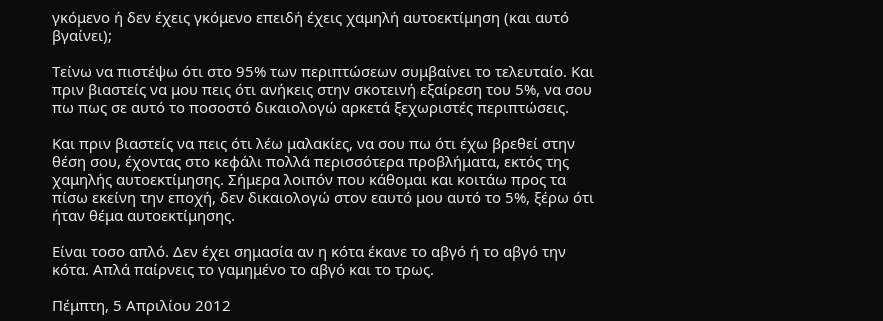γκόμενο ή δεν έχεις γκόμενο επειδή έχεις χαμηλή αυτοεκτίμηση (και αυτό βγαίνει);

Τείνω να πιστέψω ότι στο 95% των περιπτώσεων συμβαίνει το τελευταίο. Και πριν βιαστείς να μου πεις ότι ανήκεις στην σκοτεινή εξαίρεση του 5%, να σου πω πως σε αυτό το ποσοστό δικαιολογώ αρκετά ξεχωριστές περιπτώσεις.

Και πριν βιαστείς να πεις ότι λέω μαλακίες, να σου πω ότι έχω βρεθεί στην θέση σου, έχοντας στο κεφάλι πολλά περισσότερα προβλήματα, εκτός της χαμηλής αυτοεκτίμησης. Σήμερα λοιπόν που κάθομαι και κοιτάω προς τα πίσω εκείνη την εποχή, δεν δικαιολογώ στον εαυτό μου αυτό το 5%, ξέρω ότι ήταν θέμα αυτοεκτίμησης.

Είναι τοσο απλό. Δεν έχει σημασία αν η κότα έκανε το αβγό ή το αβγό την κότα. Απλά παίρνεις το γαμημένο το αβγό και το τρως.

Πέμπτη, 5 Απριλίου 2012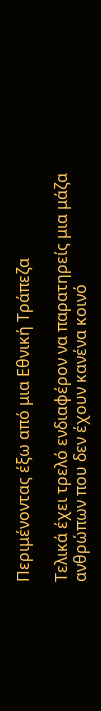Περιμένοντας έξω από μια Εθνική Τράπεζα

Τελικά έχει τρελό ενδιαφέρον να παρατηρείς μια μάζα ανθρώπων που δεν έχουν κανένα κοινό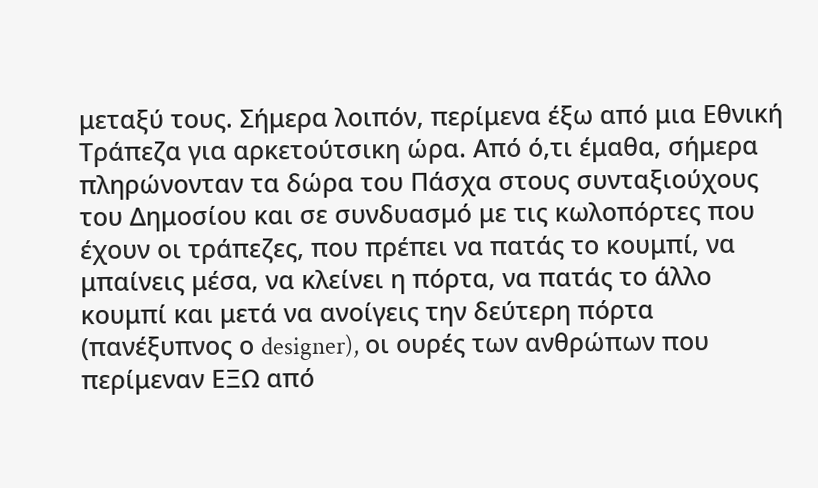μεταξύ τους. Σήμερα λοιπόν, περίμενα έξω από μια Εθνική Τράπεζα για αρκετούτσικη ώρα. Από ό,τι έμαθα, σήμερα πληρώνονταν τα δώρα του Πάσχα στους συνταξιούχους του Δημοσίου και σε συνδυασμό με τις κωλοπόρτες που έχουν οι τράπεζες, που πρέπει να πατάς το κουμπί, να μπαίνεις μέσα, να κλείνει η πόρτα, να πατάς το άλλο κουμπί και μετά να ανοίγεις την δεύτερη πόρτα (πανέξυπνος ο designer), οι ουρές των ανθρώπων που περίμεναν ΕΞΩ από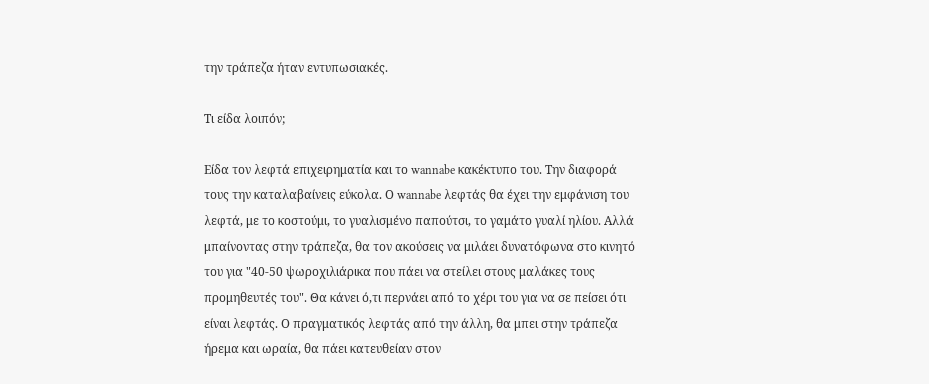την τράπεζα ήταν εντυπωσιακές.

Τι είδα λοιπόν;

Είδα τον λεφτά επιχειρηματία και το wannabe κακέκτυπο του. Την διαφορά τους την καταλαβαίνεις εύκολα. Ο wannabe λεφτάς θα έχει την εμφάνιση του λεφτά, με το κοστούμι, το γυαλισμένο παπούτσι, το γαμάτο γυαλί ηλίου. Αλλά μπαίνοντας στην τράπεζα, θα τον ακούσεις να μιλάει δυνατόφωνα στο κινητό του για "40-50 ψωροχιλιάρικα που πάει να στείλει στους μαλάκες τους προμηθευτές του". Θα κάνει ό,τι περνάει από το χέρι του για να σε πείσει ότι είναι λεφτάς. Ο πραγματικός λεφτάς από την άλλη, θα μπει στην τράπεζα ήρεμα και ωραία, θα πάει κατευθείαν στον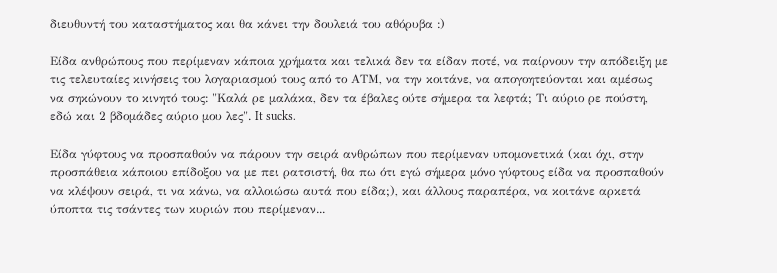διευθυντή του καταστήματος και θα κάνει την δουλειά του αθόρυβα :)

Είδα ανθρώπους που περίμεναν κάποια χρήματα και τελικά δεν τα είδαν ποτέ, να παίρνουν την απόδειξη με τις τελευταίες κινήσεις του λογαριασμού τους από το ΑΤΜ, να την κοιτάνε, να απογοητεύονται και αμέσως να σηκώνουν το κινητό τους: "Καλά ρε μαλάκα, δεν τα έβαλες ούτε σήμερα τα λεφτά; Τι αύριο ρε πούστη, εδώ και 2 βδομάδες αύριο μου λες". It sucks.

Είδα γύφτους να προσπαθούν να πάρουν την σειρά ανθρώπων που περίμεναν υπομονετικά (και όχι, στην προσπάθεια κάποιου επίδοξου να με πει ρατσιστή, θα πω ότι εγώ σήμερα μόνο γύφτους είδα να προσπαθούν να κλέψουν σειρά, τι να κάνω, να αλλοιώσω αυτά που είδα;), και άλλους παραπέρα, να κοιτάνε αρκετά ύποπτα τις τσάντες των κυριών που περίμεναν...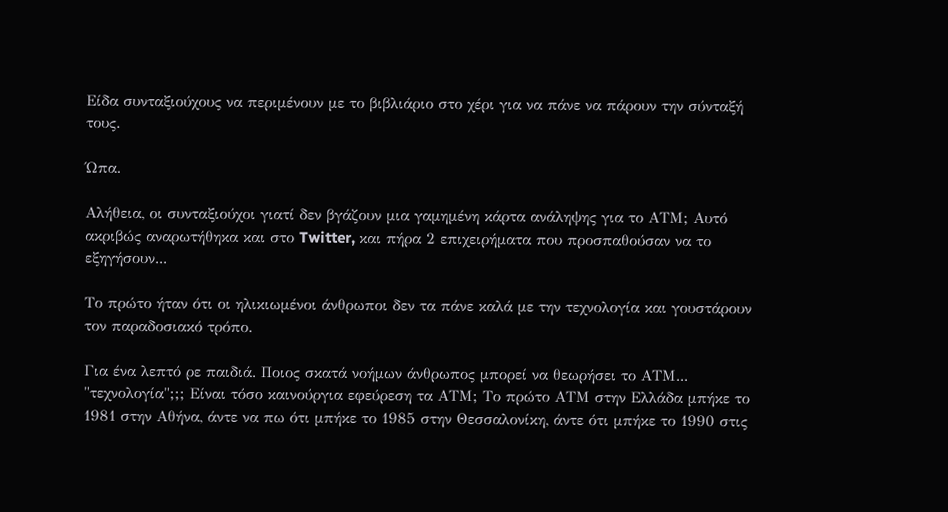Είδα συνταξιούχους να περιμένουν με το βιβλιάριο στο χέρι για να πάνε να πάρουν την σύνταξή τους.

Ώπα.

Αλήθεια, οι συνταξιούχοι γιατί δεν βγάζουν μια γαμημένη κάρτα ανάληψης για το ΑΤΜ; Αυτό ακριβώς αναρωτήθηκα και στο Twitter, και πήρα 2 επιχειρήματα που προσπαθούσαν να το εξηγήσουν...

Το πρώτο ήταν ότι οι ηλικιωμένοι άνθρωποι δεν τα πάνε καλά με την τεχνολογία και γουστάρουν τον παραδοσιακό τρόπο.

Για ένα λεπτό ρε παιδιά. Ποιος σκατά νοήμων άνθρωπος μπορεί να θεωρήσει το ΑΤΜ... "τεχνολογία";;; Είναι τόσο καινούργια εφεύρεση τα ΑΤΜ; Το πρώτο ΑΤΜ στην Ελλάδα μπήκε το 1981 στην Αθήνα, άντε να πω ότι μπήκε το 1985 στην Θεσσαλονίκη, άντε ότι μπήκε το 1990 στις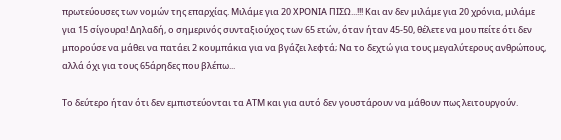πρωτεύουσες των νομών της επαρχίας. Μιλάμε για 20 ΧΡΟΝΙΑ ΠΙΣΩ...!!! Και αν δεν μιλάμε για 20 χρόνια, μιλάμε για 15 σίγουρα! Δηλαδή, ο σημερινός συνταξιούχος των 65 ετών, όταν ήταν 45-50, θέλετε να μου πείτε ότι δεν μπορούσε να μάθει να πατάει 2 κουμπάκια για να βγάζει λεφτά; Να το δεχτώ για τους μεγαλύτερους ανθρώπους, αλλά όχι για τους 65άρηδες που βλέπω...

Το δεύτερο ήταν ότι δεν εμπιστεύονται τα ΑΤΜ και για αυτό δεν γουστάρουν να μάθουν πως λειτουργούν.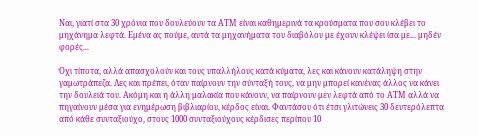Ναι, γιατί στα 30 χρόνια που δουλεύουν τα ΑΤΜ είναι καθημερινά τα κρούσματα που σου κλέβει το μηχάνημα λεφτά. Εμένα ας πούμε, αυτά τα μηχανήματα του διαβόλου με έχουν κλέψει ίσα με... μηδέν φορές...

Όχι τίποτα, αλλά απασχολούν και τους υπαλλήλους κατά κύματα, λες και κάνουν κατάληψη στην γαμωτράπεζα. Λες και πρέπει, όταν παίρνουν την σύνταξή τους, να μην μπορεί κανένας άλλος να κάνει την δουλειά του. Ακόμη και η άλλη μαλακία που κάνουν, να παίρνουν μεν λεφτά από το ΑΤΜ αλλά να πηγαίνουν μέσα για ενημέρωση βιβλιαρίου, κέρδος είναι. Φαντάσου ότι έτσι γλιτώνεις 30 δευτερόλεπτα από κάθε συνταξιούχο, στους 1000 συνταξιούχους κέρδισες περίπου 10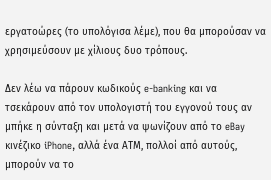εργατοώρες (το υπολόγισα λέμε), που θα μπορούσαν να χρησιμεύσουν με χίλιους δυο τρόπους.

Δεν λέω να πάρουν κωδικούς e-banking και να τσεκάρουν από τον υπολογιστή του εγγονού τους αν μπήκε η σύνταξη και μετά να ψωνίζουν από το eBay κινέζικο iPhone, αλλά ένα ΑΤΜ, πολλοί από αυτούς, μπορούν να το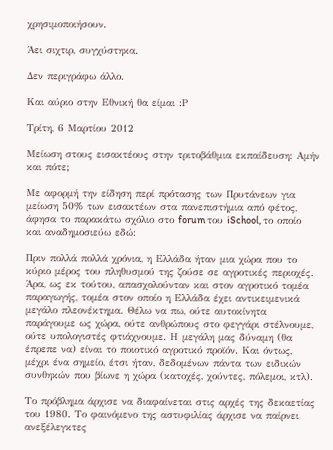χρησιμοποιήσουν.

Άει σιχτιρ, συγχύστηκα.

Δεν περιγράφω άλλο.

Και αύριο στην Εθνική θα είμαι :Ρ

Τρίτη, 6 Μαρτίου 2012

Μείωση στους εισακτέους στην τριτοβάθμια εκπαίδευση: Αμήν και πότε;

Με αφορμή την είδηση περί πρότασης των Πρυτάνεων για μείωση 50% των εισακτέων στα πανεπιστήμια από φέτος, άφησα το παρακάτω σχόλιο στο forum του iSchool, το οποίο και αναδημοσιεύω εδώ:

Πριν πολλά πολλά χρόνια, η Ελλάδα ήταν μια χώρα που το κύριο μέρος του πληθυσμού της ζούσε σε αγροτικές περιοχές. Άρα, ως εκ τούτου, απασχολούνταν και στον αγροτικό τομέα παραγωγής, τομέα στον οποίο η Ελλάδα έχει αντικειμενικά μεγάλο πλεονέκτημα. Θέλω να πω, ούτε αυτοκίνητα παράγουμε ως χώρα, ούτε ανθρώπους στο φεγγάρι στέλνουμε, ούτε υπολογιστές φτιάχνουμε. Η μεγάλη μας δύναμη (θα έπρεπε να) είναι το ποιοτικό αγροτικό προϊόν. Και όντως, μέχρι ένα σημείο, έτσι ήταν, δεδομένων πάντα των ειδικών συνθηκών που βίωνε η χώρα (κατοχές, χούντες, πόλεμοι, κτλ).

Το πρόβλημα άρχισε να διαφαίνεται στις αρχές της δεκαετίας του 1980. Το φαινόμενο της αστυφιλίας άρχισε να παίρνει ανεξέλεγκτες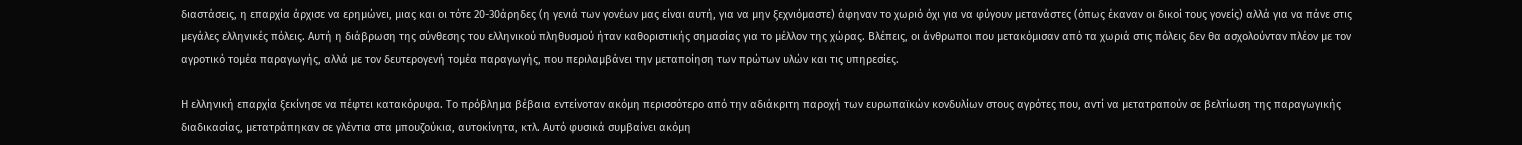διαστάσεις, η επαρχία άρχισε να ερημώνει, μιας και οι τότε 20-30άρηδες (η γενιά των γονέων μας είναι αυτή, για να μην ξεχνιόμαστε) άφηναν το χωριό όχι για να φύγουν μετανάστες (όπως έκαναν οι δικοί τους γονείς) αλλά για να πάνε στις μεγάλες ελληνικές πόλεις. Αυτή η διάβρωση της σύνθεσης του ελληνικού πληθυσμού ήταν καθοριστικής σημασίας για το μέλλον της χώρας. Βλέπεις, οι άνθρωποι που μετακόμισαν από τα χωριά στις πόλεις δεν θα ασχολούνταν πλέον με τον αγροτικό τομέα παραγωγής, αλλά με τον δευτερογενή τομέα παραγωγής, που περιλαμβάνει την μεταποίηση των πρώτων υλών και τις υπηρεσίες.

Η ελληνική επαρχία ξεκίνησε να πέφτει κατακόρυφα. Το πρόβλημα βέβαια εντείνοταν ακόμη περισσότερο από την αδιάκριτη παροχή των ευρωπαϊκών κονδυλίων στους αγρότες που, αντί να μετατραπούν σε βελτίωση της παραγωγικής διαδικασίας, μετατράπηκαν σε γλέντια στα μπουζούκια, αυτοκίνητα, κτλ. Αυτό φυσικά συμβαίνει ακόμη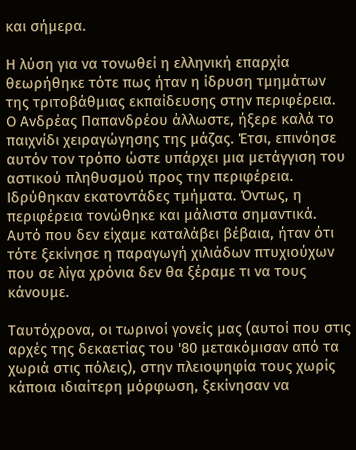και σήμερα.

Η λύση για να τονωθεί η ελληνική επαρχία θεωρήθηκε τότε πως ήταν η ίδρυση τμημάτων της τριτοβάθμιας εκπαίδευσης στην περιφέρεια. Ο Ανδρέας Παπανδρέου άλλωστε, ήξερε καλά το παιχνίδι χειραγώγησης της μάζας. Έτσι, επινόησε αυτόν τον τρόπο ώστε υπάρχει μια μετάγγιση του αστικού πληθυσμού προς την περιφέρεια. Ιδρύθηκαν εκατοντάδες τμήματα. Όντως, η περιφέρεια τονώθηκε και μάλιστα σημαντικά. Αυτό που δεν είχαμε καταλάβει βέβαια, ήταν ότι τότε ξεκίνησε η παραγωγή χιλιάδων πτυχιούχων που σε λίγα χρόνια δεν θα ξέραμε τι να τους κάνουμε.

Ταυτόχρονα, οι τωρινοί γονείς μας (αυτοί που στις αρχές της δεκαετίας του '80 μετακόμισαν από τα χωριά στις πόλεις), στην πλειοψηφία τους χωρίς κάποια ιδιαίτερη μόρφωση, ξεκίνησαν να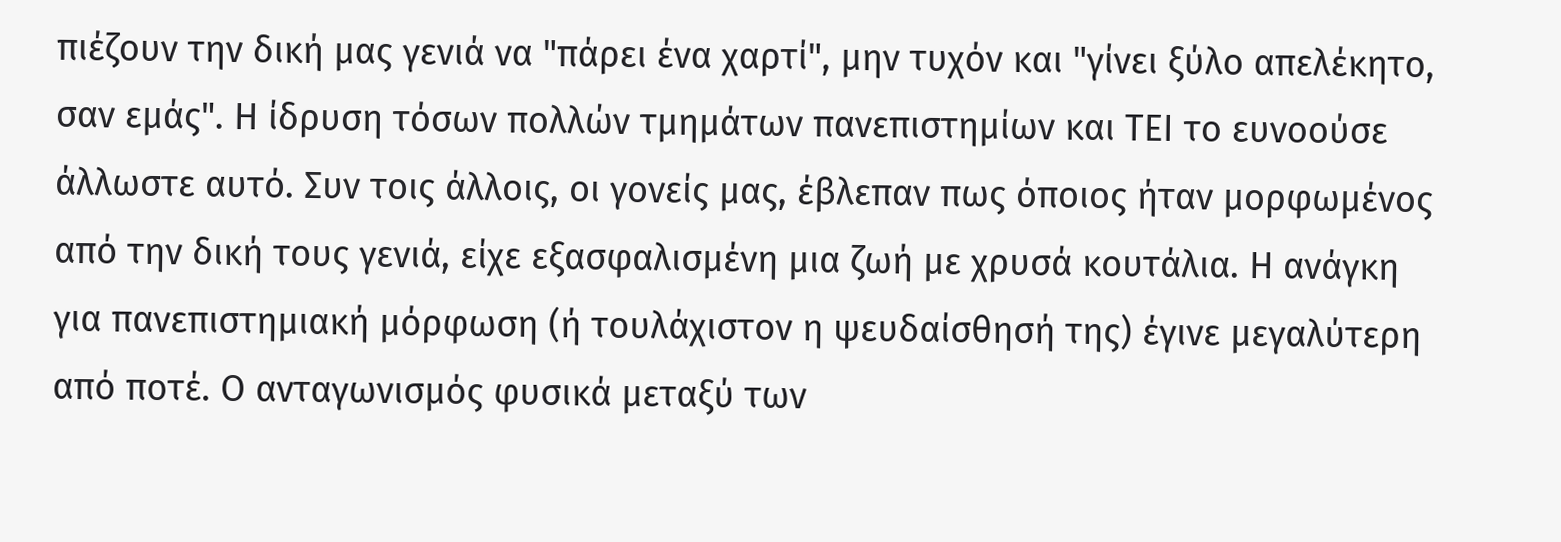πιέζουν την δική μας γενιά να "πάρει ένα χαρτί", μην τυχόν και "γίνει ξύλο απελέκητο, σαν εμάς". Η ίδρυση τόσων πολλών τμημάτων πανεπιστημίων και ΤΕΙ το ευνοούσε άλλωστε αυτό. Συν τοις άλλοις, οι γονείς μας, έβλεπαν πως όποιος ήταν μορφωμένος από την δική τους γενιά, είχε εξασφαλισμένη μια ζωή με χρυσά κουτάλια. Η ανάγκη για πανεπιστημιακή μόρφωση (ή τουλάχιστον η ψευδαίσθησή της) έγινε μεγαλύτερη από ποτέ. Ο ανταγωνισμός φυσικά μεταξύ των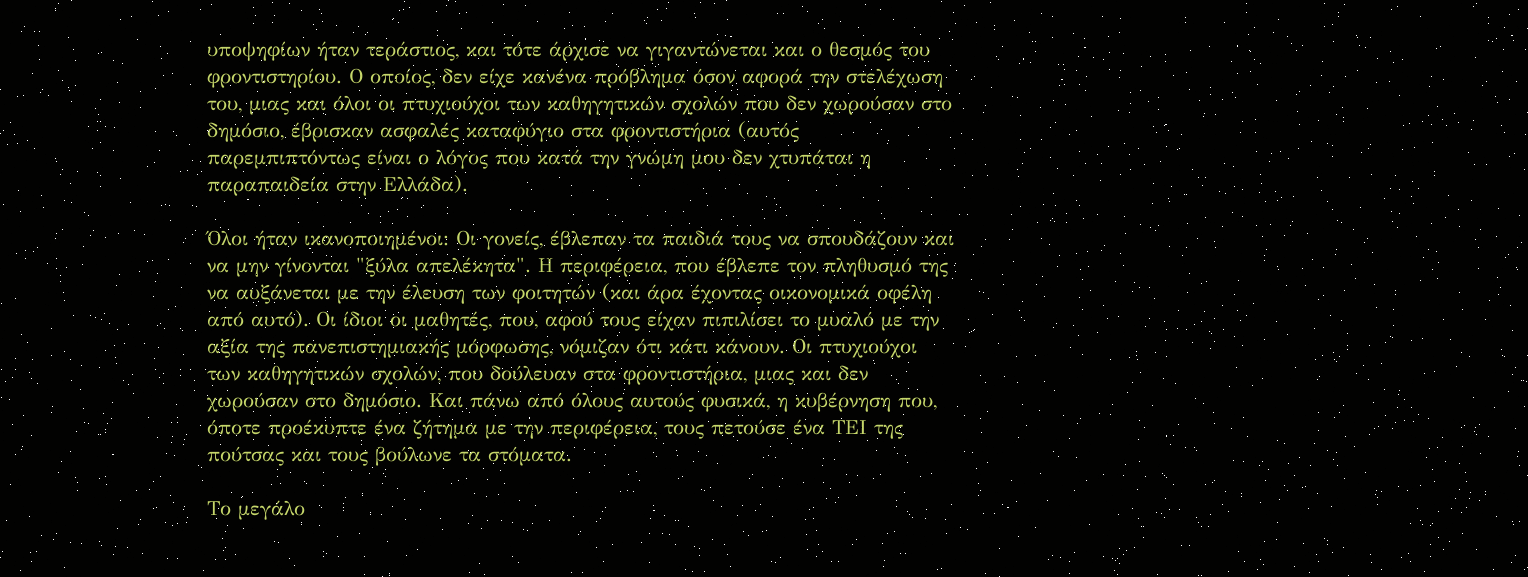υποψηφίων ήταν τεράστιος, και τότε άρχισε να γιγαντώνεται και ο θεσμός του φροντιστηρίου. Ο οποίος, δεν είχε κανένα πρόβλημα όσον αφορά την στελέχωση του, μιας και όλοι οι πτυχιούχοι των καθηγητικών σχολών που δεν χωρούσαν στο δημόσιο, έβρισκαν ασφαλές καταφύγιο στα φροντιστήρια (αυτός παρεμπιπτόντως είναι ο λόγος που κατά την γνώμη μου δεν χτυπάται η παραπαιδεία στην Ελλάδα).

Όλοι ήταν ικανοποιημένοι: Οι γονείς, έβλεπαν τα παιδιά τους να σπουδάζουν και να μην γίνονται "ξύλα απελέκητα". Η περιφέρεια, που έβλεπε τον πληθυσμό της να αυξάνεται με την έλευση των φοιτητών (και άρα έχοντας οικονομικά οφέλη από αυτό). Οι ίδιοι οι μαθητές, που, αφού τους είχαν πιπιλίσει το μυαλό με την αξία της πανεπιστημιακής μόρφωσης, νόμιζαν ότι κάτι κάνουν. Οι πτυχιούχοι των καθηγητικών σχολών, που δούλευαν στα φροντιστήρια, μιας και δεν χωρούσαν στο δημόσιο. Και πάνω από όλους αυτούς φυσικά, η κυβέρνηση που, όποτε προέκυπτε ένα ζήτημα με την περιφέρεια, τους πετούσε ένα ΤΕΙ της πούτσας και τους βούλωνε τα στόματα.

Το μεγάλο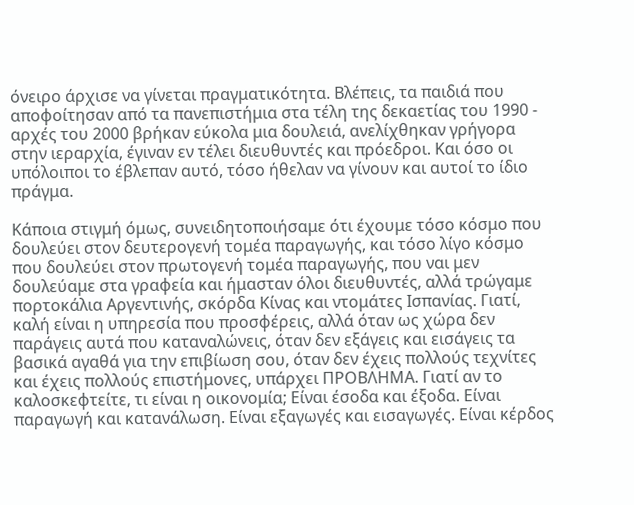όνειρο άρχισε να γίνεται πραγματικότητα. Βλέπεις, τα παιδιά που αποφοίτησαν από τα πανεπιστήμια στα τέλη της δεκαετίας του 1990 - αρχές του 2000 βρήκαν εύκολα μια δουλειά, ανελίχθηκαν γρήγορα στην ιεραρχία, έγιναν εν τέλει διευθυντές και πρόεδροι. Και όσο οι υπόλοιποι το έβλεπαν αυτό, τόσο ήθελαν να γίνουν και αυτοί το ίδιο πράγμα.

Κάποια στιγμή όμως, συνειδητοποιήσαμε ότι έχουμε τόσο κόσμο που δουλεύει στον δευτερογενή τομέα παραγωγής, και τόσο λίγο κόσμο που δουλεύει στον πρωτογενή τομέα παραγωγής, που ναι μεν δουλεύαμε στα γραφεία και ήμασταν όλοι διευθυντές, αλλά τρώγαμε πορτοκάλια Αργεντινής, σκόρδα Κίνας και ντομάτες Ισπανίας. Γιατί, καλή είναι η υπηρεσία που προσφέρεις, αλλά όταν ως χώρα δεν παράγεις αυτά που καταναλώνεις, όταν δεν εξάγεις και εισάγεις τα βασικά αγαθά για την επιβίωση σου, όταν δεν έχεις πολλούς τεχνίτες και έχεις πολλούς επιστήμονες, υπάρχει ΠΡΟΒΛΗΜΑ. Γιατί αν το καλοσκεφτείτε, τι είναι η οικονομία; Είναι έσοδα και έξοδα. Είναι παραγωγή και κατανάλωση. Είναι εξαγωγές και εισαγωγές. Είναι κέρδος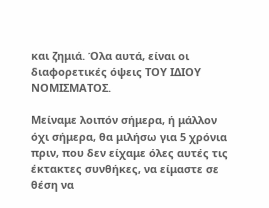και ζημιά. Όλα αυτά, είναι οι διαφορετικές όψεις ΤΟΥ ΙΔΙΟΥ ΝΟΜΙΣΜΑΤΟΣ.

Μείναμε λοιπόν σήμερα, ή μάλλον όχι σήμερα, θα μιλήσω για 5 χρόνια πριν, που δεν είχαμε όλες αυτές τις έκτακτες συνθήκες, να είμαστε σε θέση να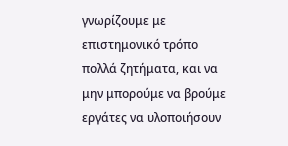γνωρίζουμε με επιστημονικό τρόπο πολλά ζητήματα, και να μην μπορούμε να βρούμε εργάτες να υλοποιήσουν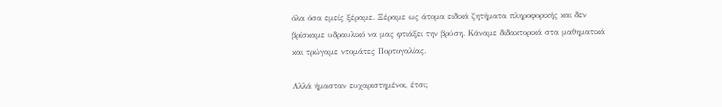όλα όσα εμείς ξέραμε. Ξέραμε ως άτομα ειδικά ζητήματα πληροφορικής και δεν βρίσκαμε υδραυλικό να μας φτιάξει την βρύση. Κάναμε διδακτορικά στα μαθηματικά και τρώγαμε ντομάτες Πορτογαλίας.

Αλλά ήμασταν ευχαριστημένοι, έτσι;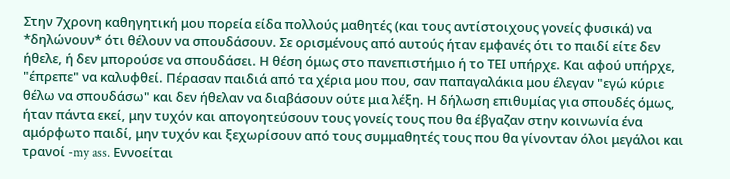Στην 7χρονη καθηγητική μου πορεία είδα πολλούς μαθητές (και τους αντίστοιχους γονείς φυσικά) να *δηλώνουν* ότι θέλουν να σπουδάσουν. Σε ορισμένους από αυτούς ήταν εμφανές ότι το παιδί είτε δεν ήθελε, ή δεν μπορούσε να σπουδάσει. Η θέση όμως στο πανεπιστήμιο ή το ΤΕΙ υπήρχε. Και αφού υπήρχε, "έπρεπε" να καλυφθεί. Πέρασαν παιδιά από τα χέρια μου που, σαν παπαγαλάκια μου έλεγαν "εγώ κύριε θέλω να σπουδάσω" και δεν ήθελαν να διαβάσουν ούτε μια λέξη. Η δήλωση επιθυμίας για σπουδές όμως, ήταν πάντα εκεί, μην τυχόν και απογοητεύσουν τους γονείς τους που θα έβγαζαν στην κοινωνία ένα αμόρφωτο παιδί, μην τυχόν και ξεχωρίσουν από τους συμμαθητές τους που θα γίνονταν όλοι μεγάλοι και τρανοί -my ass. Εννοείται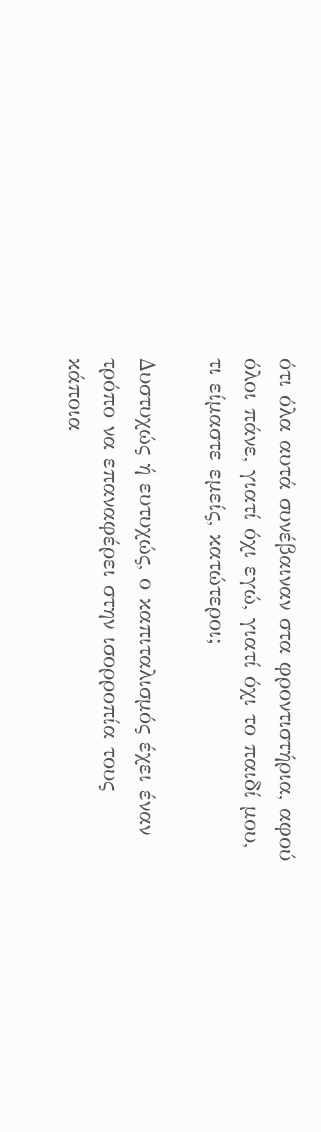ότι όλα αυτά συνέβαιναν στα φροντιστήρια, αφού όλοι πάνε, γιατί όχι εγώ, γιατί όχι το παιδί μου, τι είμαστε εμείς, κατώτεροι;

Δυστυχώς ή ευτυχώς, ο καπιταλισμός έχει έναν τρόπο να επαναφέρει στην ισορροπία τους κάποια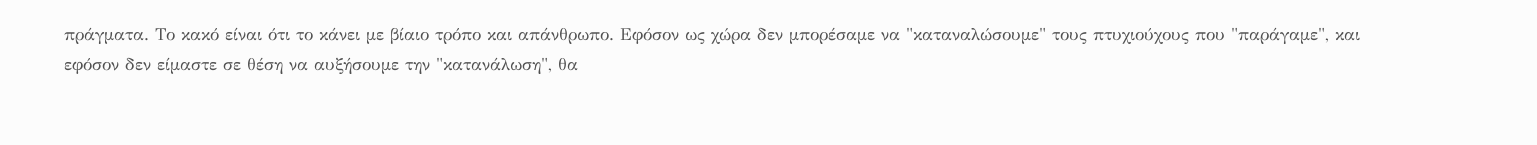πράγματα. Το κακό είναι ότι το κάνει με βίαιο τρόπο και απάνθρωπο. Εφόσον ως χώρα δεν μπορέσαμε να "καταναλώσουμε" τους πτυχιούχους που "παράγαμε", και εφόσον δεν είμαστε σε θέση να αυξήσουμε την "κατανάλωση", θα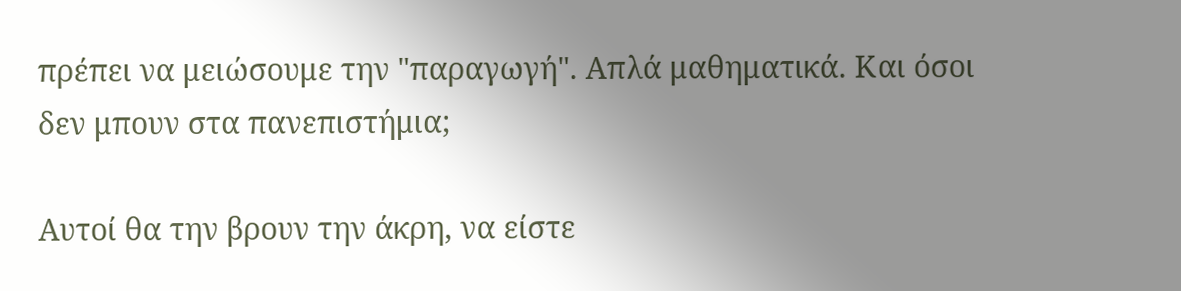πρέπει να μειώσουμε την "παραγωγή". Απλά μαθηματικά. Και όσοι δεν μπουν στα πανεπιστήμια;

Αυτοί θα την βρουν την άκρη, να είστε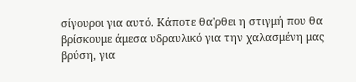σίγουροι για αυτό. Κάποτε θα'ρθει η στιγμή που θα βρίσκουμε άμεσα υδραυλικό για την χαλασμένη μας βρύση, για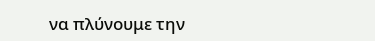να πλύνουμε την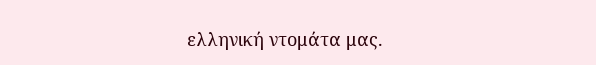ελληνική ντομάτα μας.